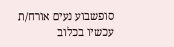סופשבוע נעים אורח/ת
עכשיו בכלוב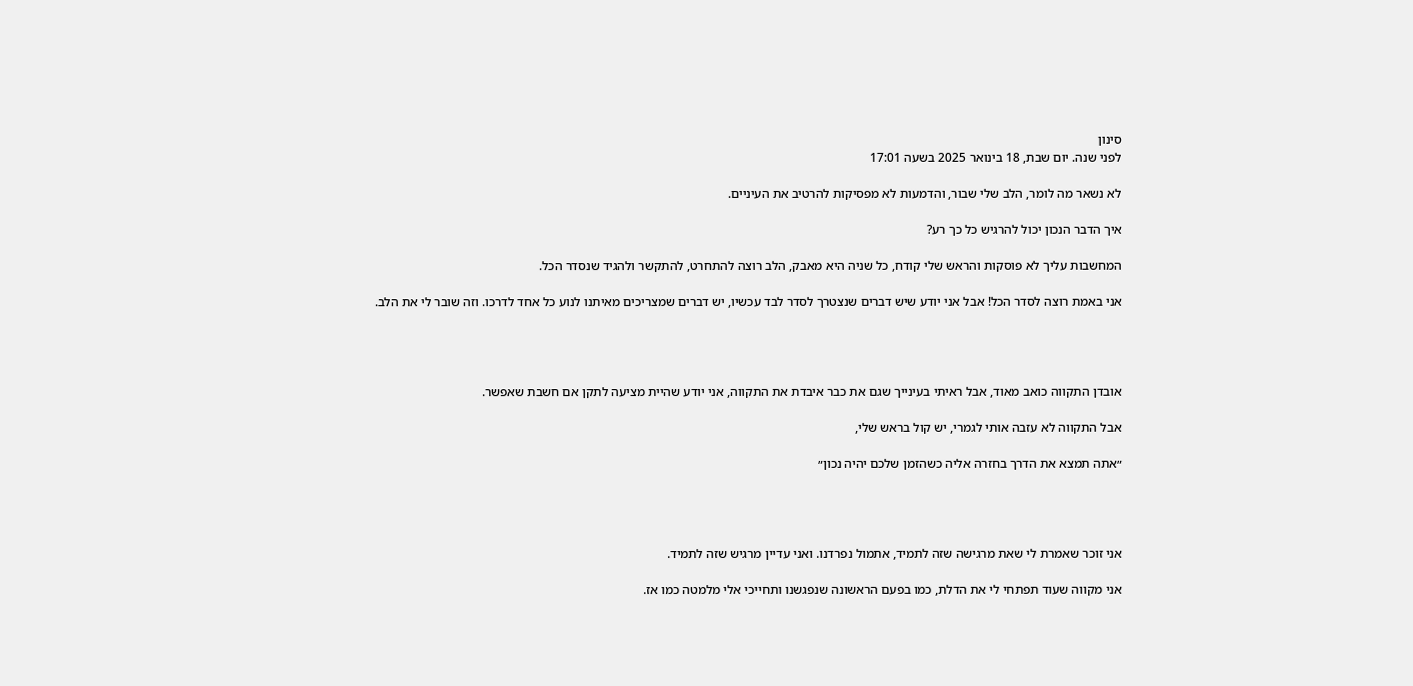סינון
לפני שנה. יום שבת, 18 בינואר 2025 בשעה 17:01

לא נשאר מה לומר, הלב שלי שבור, והדמעות לא מפסיקות להרטיב את העיניים.

איך הדבר הנכון יכול להרגיש כל כך רע?

המחשבות עליך לא פוסקות והראש שלי קודח, כל שניה היא מאבק, הלב רוצה להתחרט, להתקשר ולהגיד שנסדר הכל.

אני באמת רוצה לסדר הכל! אבל אני יודע שיש דברים שנצטרך לסדר לבד עכשיו, יש דברים שמצריכים מאיתנו לנוע כל אחד לדרכו. וזה שובר לי את הלב.




אובדן התקווה כואב מאוד, אבל ראיתי בעינייך שגם את כבר איבדת את התקווה, אני יודע שהיית מציעה לתקן אם חשבת שאפשר.

אבל התקווה לא עזבה אותי לגמרי, יש קול בראש שלי,

״אתה תמצא את הדרך בחזרה אליה כשהזמן שלכם יהיה נכון״




אני זוכר שאמרת לי שאת מרגישה שזה לתמיד, אתמול נפרדנו. ואני עדיין מרגיש שזה לתמיד.

אני מקווה שעוד תפתחי לי את הדלת, כמו בפעם הראשונה שנפגשנו ותחייכי אלי מלמטה כמו אז.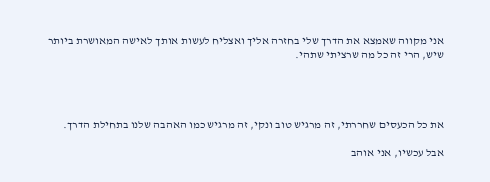אני מקווה שאמצא את הדרך שלי בחזרה אליך ואצליח לעשות אותך לאישה המאושרת ביותר שיש, הרי זה כל מה שרציתי שתהי.




את כל הכעסים שחררתי, זה מרגיש טוב ונקי, זה מרגיש כמו האהבה שלנו בתחילת הדרך.

אבל עכשיו, אני אוהב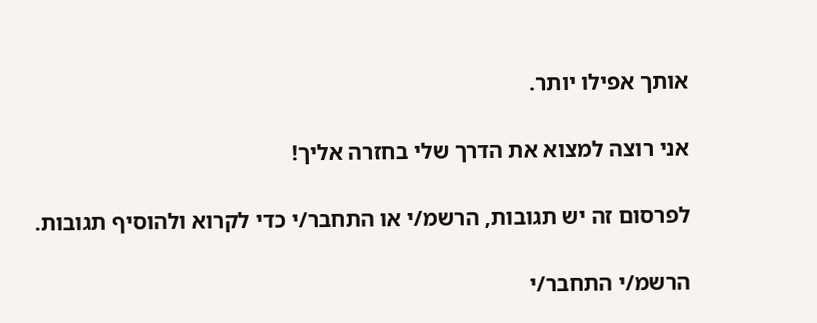אותך אפילו יותר.

אני רוצה למצוא את הדרך שלי בחזרה אליך!

לפרסום זה יש תגובות, הרשמ/י או התחבר/י כדי לקרוא ולהוסיף תגובות.

הרשמ/י התחבר/י